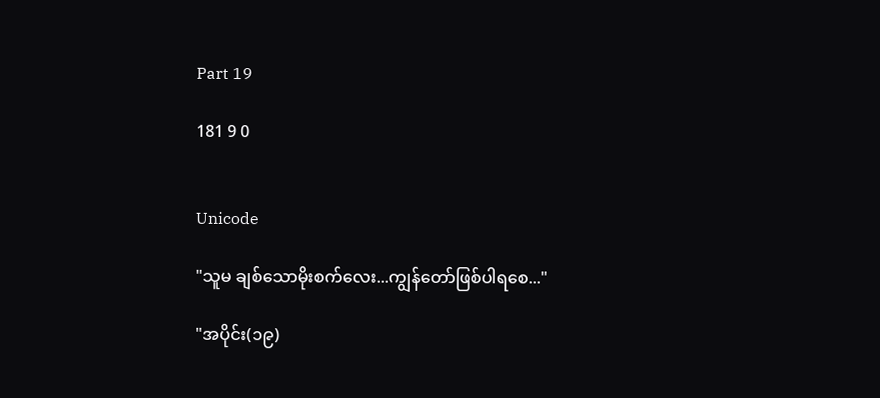Part 19

181 9 0


Unicode

"သူမ ချစ်သောမိုးစက်လေး...ကျွန်တော်ဖြစ်ပါရစေ..."

"အပိုင်း(၁၉)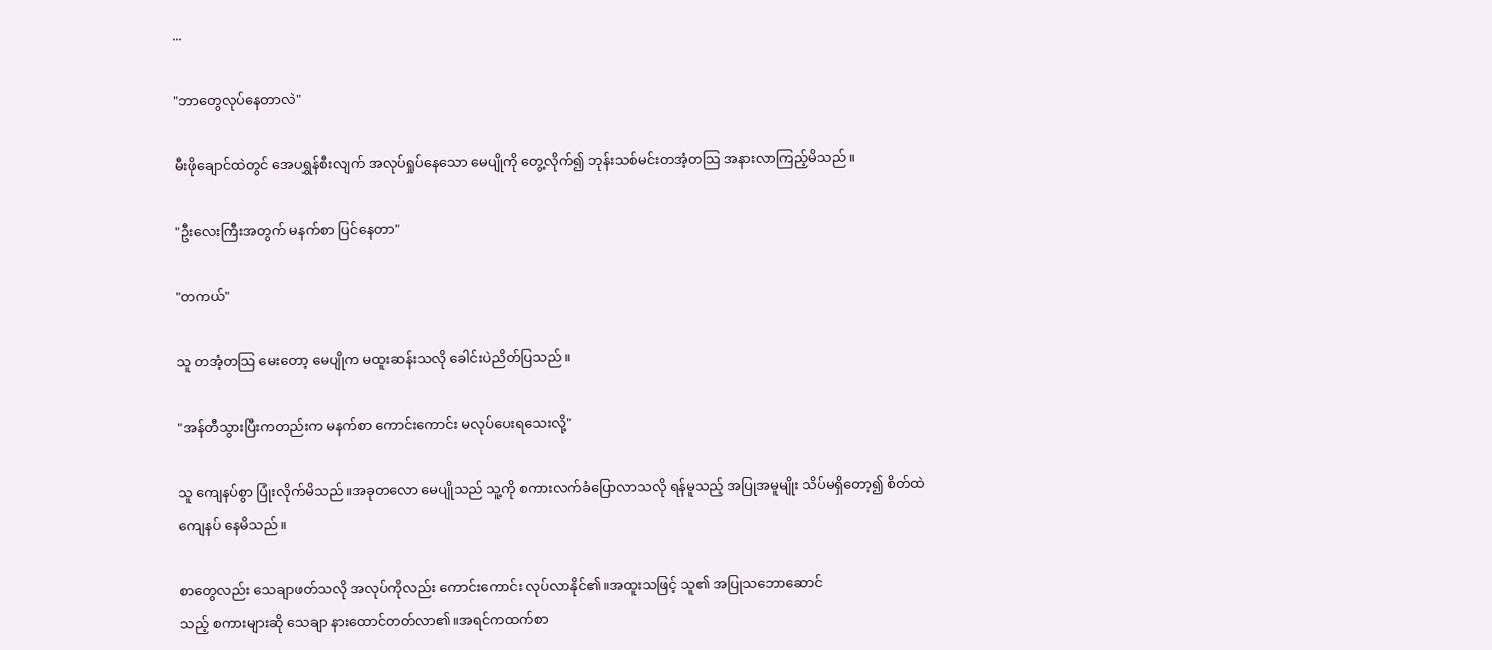...

"ဘာတွေလုပ်နေတာလဲ"

မီးဖိုချောင်ထဲတွင် အေပရွှန်စီးလျက် အလုပ်ရှုပ်နေသော မေပျိုကို တွေ့လိုက်၍ ဘုန်းသစ်မင်းတအံ့တသြ အနားလာကြည့်မိသည်။

"ဦးလေးကြီးအတွက် မနက်စာ ပြင်နေတာ"

"တကယ်"

သူ တအံ့တသြ မေးတော့ မေပျိုက မထူးဆန်းသလို ခေါင်းပဲညိတ်ပြသည်။

"အန်တီသွားပြီးကတည်းက မနက်စာ ကောင်းကောင်း မလုပ်ပေးရသေးလို့"

သူ ကျေနပ်စွာ ပြုံးလိုက်မိသည်။အခုတလော မေပျိုသည် သူ့ကို စကားလက်ခံပြောလာသလို ရန်မူသည့် အပြုအမူမျိုး သိပ်မရှိတော့၍ စိတ်ထဲကျေနပ် နေမိသည်။

စာတွေလည်း သေချာဖတ်သလို အလုပ်ကိုလည်း ကောင်းကောင်း လုပ်လာနိုင်၏။အထူးသဖြင့် သူ၏ အပြုသဘောဆောင်
သည့် စကားများဆို သေချာ နားထောင်တတ်လာ၏။အရင်ကထက်စာ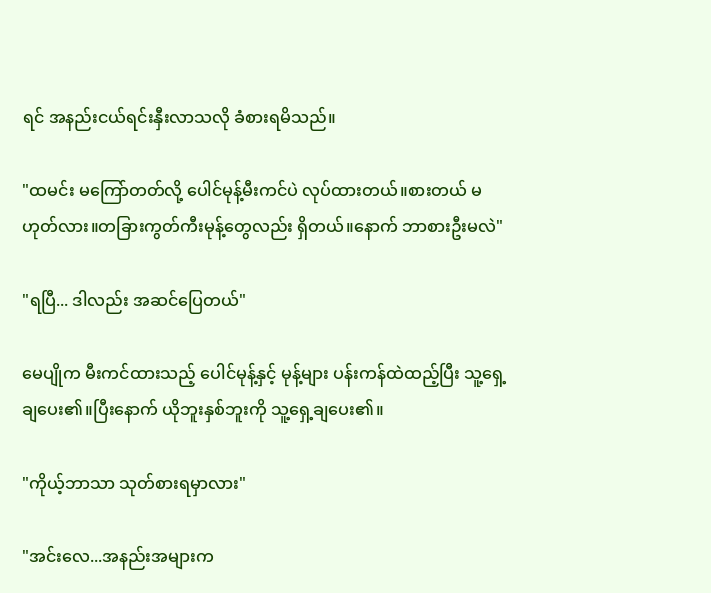ရင် အနည်းငယ်ရင်းနှီးလာသလို ခံစားရမိသည်။

"ထမင်း မကြော်တတ်လို့ ပေါင်မုန့်မီးကင်ပဲ လုပ်ထားတယ်။စားတယ် မဟုတ်လား။တခြားကွတ်ကီးမုန့်တွေလည်း ရှိတယ်။နောက် ဘာစားဦးမလဲ"

"ရပြီ... ဒါလည်း အဆင်ပြေတယ်"

မေပျိုက မီးကင်ထားသည့် ပေါင်မုန့်နှင့် မုန့်များ ပန်းကန်ထဲထည့်ပြီး သူ့ရှေ့ချပေး၏။ပြီးနောက် ယိုဘူးနှစ်ဘူးကို သူ့ရှေ့ချပေး၏။

"ကိုယ့်ဘာသာ သုတ်စားရမှာလား"

"အင်းလေ...အနည်းအများက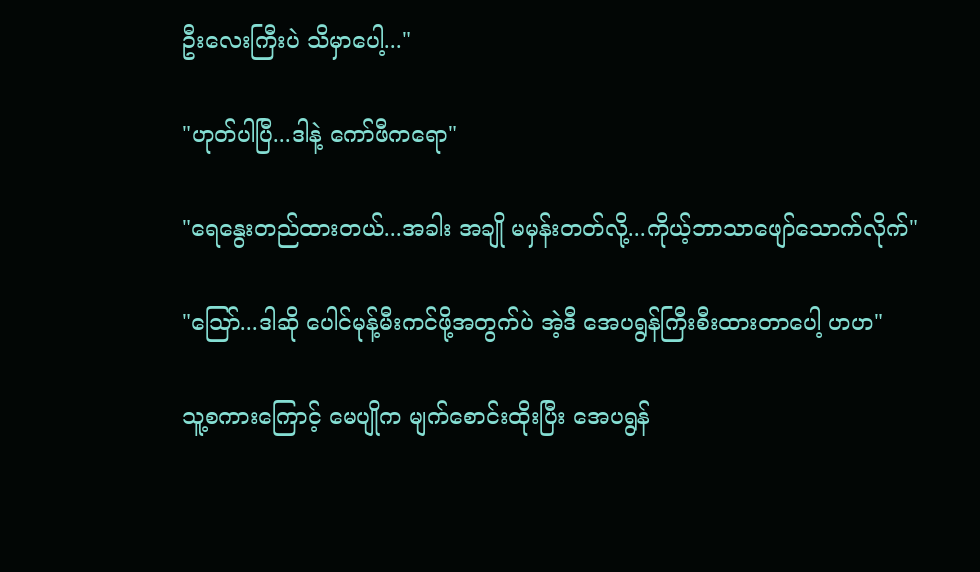ဦးလေးကြီးပဲ သိမှာပေါ့..."

"ဟုတ်ပါပြီ...ဒါနဲ့ ကော်ဖီကရော"

"ရေနွေးတည်ထားတယ်...အခါး အချို မမှန်းတတ်လို့...ကိုယ့်ဘာသာဖျော်သောက်လိုက်"

"သြော်...ဒါဆို ပေါင်မုန့်မီးကင်ဖို့အတွက်ပဲ အဲ့ဒီ အေပရွန်ကြီးစီးထားတာပေါ့ ဟဟ"

သူ့စကားကြောင့် မေပျိုက မျက်စောင်းထိုးပြီး အေပရွန်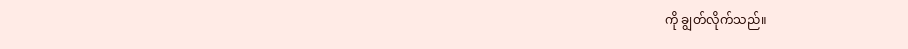ကို ချွတ်လိုက်သည်။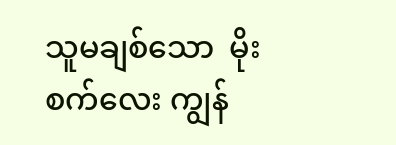သူမချစ်သော  မိုးစက်လေး ကျွန်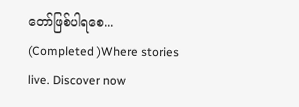တော်ဖြစ်ပါရစေ... (Completed )Where stories live. Discover now